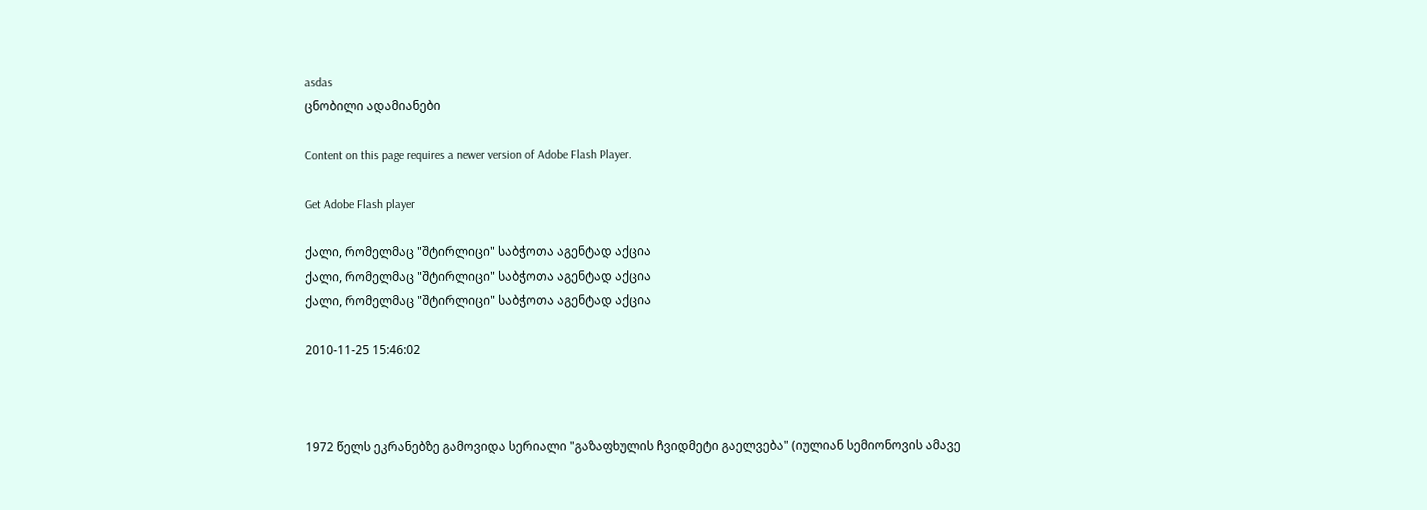asdas
ცნობილი ადამიანები

Content on this page requires a newer version of Adobe Flash Player.

Get Adobe Flash player

ქალი, რომელმაც "შტირლიცი" საბჭოთა აგენტად აქცია
ქალი, რომელმაც "შტირლიცი" საბჭოთა აგენტად აქცია
ქალი, რომელმაც "შტირლიცი" საბჭოთა აგენტად აქცია

2010-11-25 15:46:02



1972 წელს ეკრანებზე გამოვიდა სერიალი "გაზაფხულის ჩვიდმეტი გაელვება" (იულიან სემიონოვის ამავე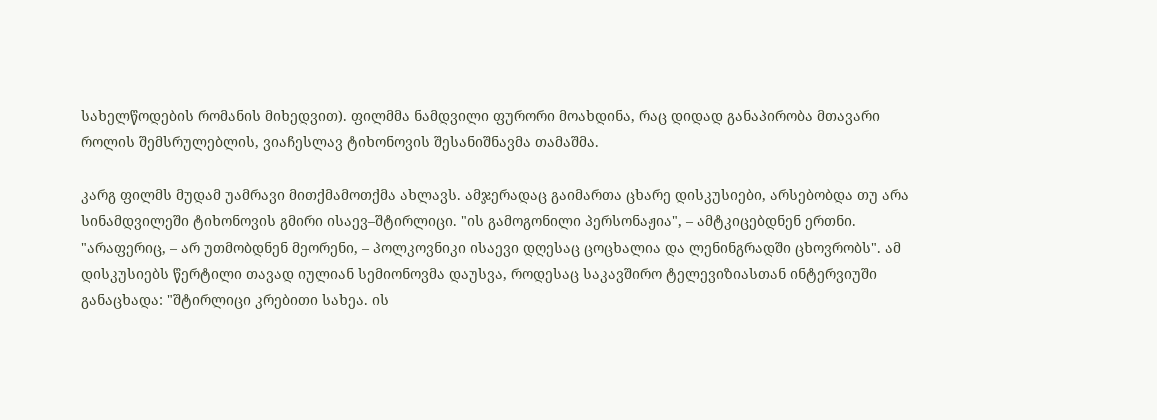სახელწოდების რომანის მიხედვით). ფილმმა ნამდვილი ფურორი მოახდინა, რაც დიდად განაპირობა მთავარი როლის შემსრულებლის, ვიაჩესლავ ტიხონოვის შესანიშნავმა თამაშმა.

კარგ ფილმს მუდამ უამრავი მითქმამოთქმა ახლავს. ამჯერადაც გაიმართა ცხარე დისკუსიები, არსებობდა თუ არა სინამდვილეში ტიხონოვის გმირი ისაევ–შტირლიცი. "ის გამოგონილი პერსონაჟია", – ამტკიცებდნენ ერთნი. "არაფერიც, – არ უთმობდნენ მეორენი, – პოლკოვნიკი ისაევი დღესაც ცოცხალია და ლენინგრადში ცხოვრობს". ამ დისკუსიებს წერტილი თავად იულიან სემიონოვმა დაუსვა, როდესაც საკავშირო ტელევიზიასთან ინტერვიუში განაცხადა: "შტირლიცი კრებითი სახეა. ის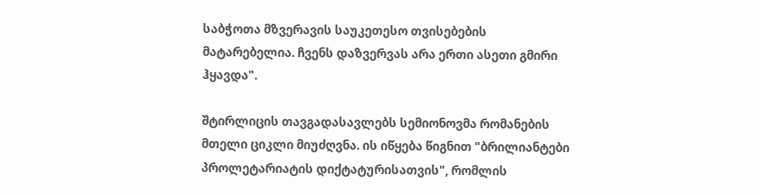საბჭოთა მზვერავის საუკეთესო თვისებების მატარებელია. ჩვენს დაზვერვას არა ერთი ასეთი გმირი ჰყავდა".

შტირლიცის თავგადასავლებს სემიონოვმა რომანების მთელი ციკლი მიუძღვნა. ის იწყება წიგნით "ბრილიანტები პროლეტარიატის დიქტატურისათვის", რომლის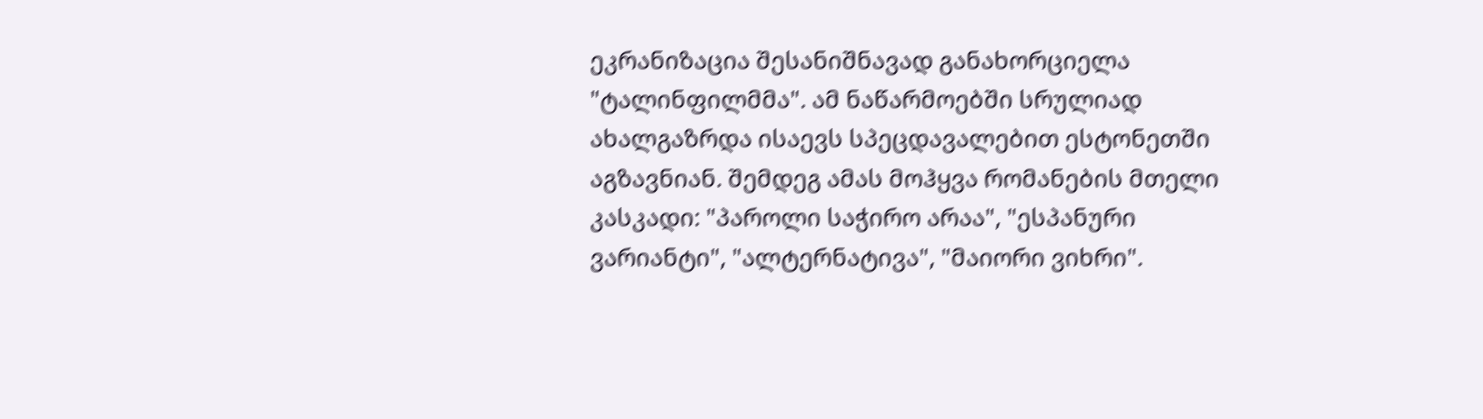ეკრანიზაცია შესანიშნავად განახორციელა "ტალინფილმმა". ამ ნაწარმოებში სრულიად ახალგაზრდა ისაევს სპეცდავალებით ესტონეთში აგზავნიან. შემდეგ ამას მოჰყვა რომანების მთელი კასკადი: "პაროლი საჭირო არაა", "ესპანური ვარიანტი", "ალტერნატივა", "მაიორი ვიხრი".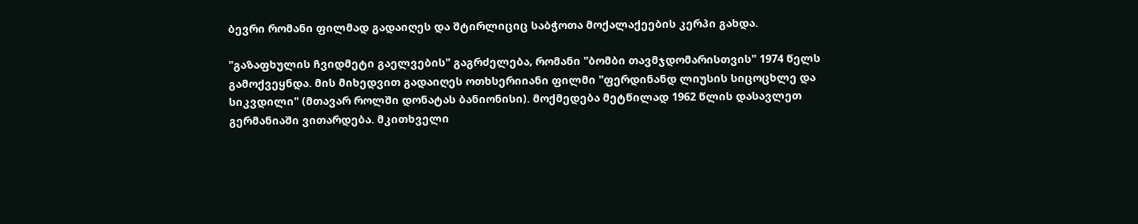ბევრი რომანი ფილმად გადაიღეს და შტირლიციც საბჭოთა მოქალაქეების კერპი გახდა.

"გაზაფხულის ჩვიდმეტი გაელვების" გაგრძელება, რომანი "ბომბი თავმჯდომარისთვის" 1974 წელს გამოქვეყნდა. მის მიხედვით გადაიღეს ოთხსერიიანი ფილმი "ფერდინანდ ლიუსის სიცოცხლე და სიკვდილი" (მთავარ როლში დონატას ბანიონისი). მოქმედება მეტწილად 1962 წლის დასავლეთ გერმანიაში ვითარდება. მკითხველი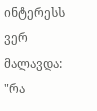ინტერესს ვერ მალავდა: "რა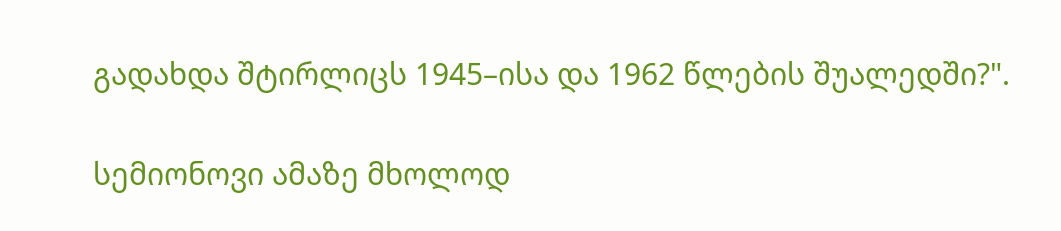გადახდა შტირლიცს 1945–ისა და 1962 წლების შუალედში?".

სემიონოვი ამაზე მხოლოდ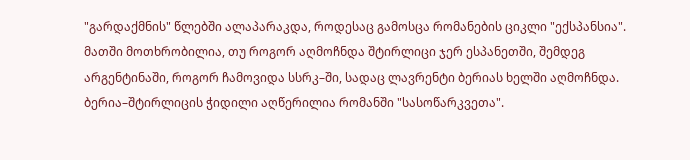"გარდაქმნის" წლებში ალაპარაკდა, როდესაც გამოსცა რომანების ციკლი "ექსპანსია". მათში მოთხრობილია, თუ როგორ აღმოჩნდა შტირლიცი ჯერ ესპანეთში, შემდეგ არგენტინაში, როგორ ჩამოვიდა სსრკ–ში, სადაც ლავრენტი ბერიას ხელში აღმოჩნდა. ბერია–შტირლიცის ჭიდილი აღწერილია რომანში "სასოწარკვეთა".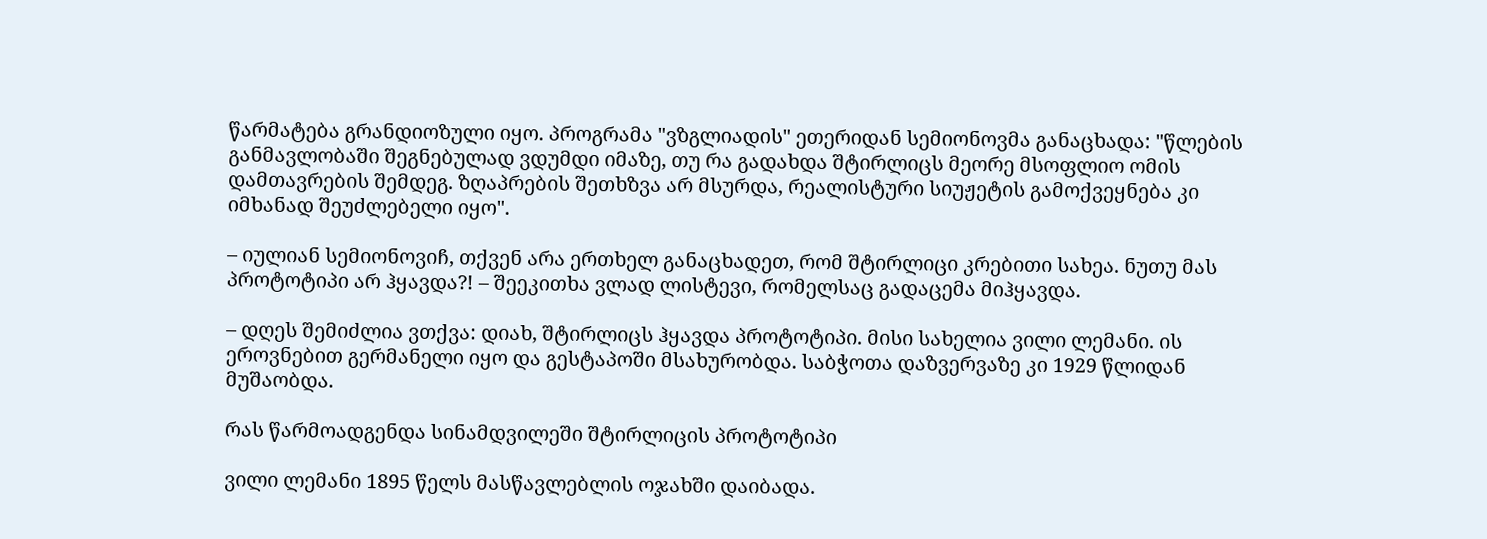წარმატება გრანდიოზული იყო. პროგრამა "ვზგლიადის" ეთერიდან სემიონოვმა განაცხადა: "წლების განმავლობაში შეგნებულად ვდუმდი იმაზე, თუ რა გადახდა შტირლიცს მეორე მსოფლიო ომის დამთავრების შემდეგ. ზღაპრების შეთხზვა არ მსურდა, რეალისტური სიუჟეტის გამოქვეყნება კი იმხანად შეუძლებელი იყო".

– იულიან სემიონოვიჩ, თქვენ არა ერთხელ განაცხადეთ, რომ შტირლიცი კრებითი სახეა. ნუთუ მას პროტოტიპი არ ჰყავდა?! – შეეკითხა ვლად ლისტევი, რომელსაც გადაცემა მიჰყავდა.

– დღეს შემიძლია ვთქვა: დიახ, შტირლიცს ჰყავდა პროტოტიპი. მისი სახელია ვილი ლემანი. ის ეროვნებით გერმანელი იყო და გესტაპოში მსახურობდა. საბჭოთა დაზვერვაზე კი 1929 წლიდან მუშაობდა.

რას წარმოადგენდა სინამდვილეში შტირლიცის პროტოტიპი

ვილი ლემანი 1895 წელს მასწავლებლის ოჯახში დაიბადა.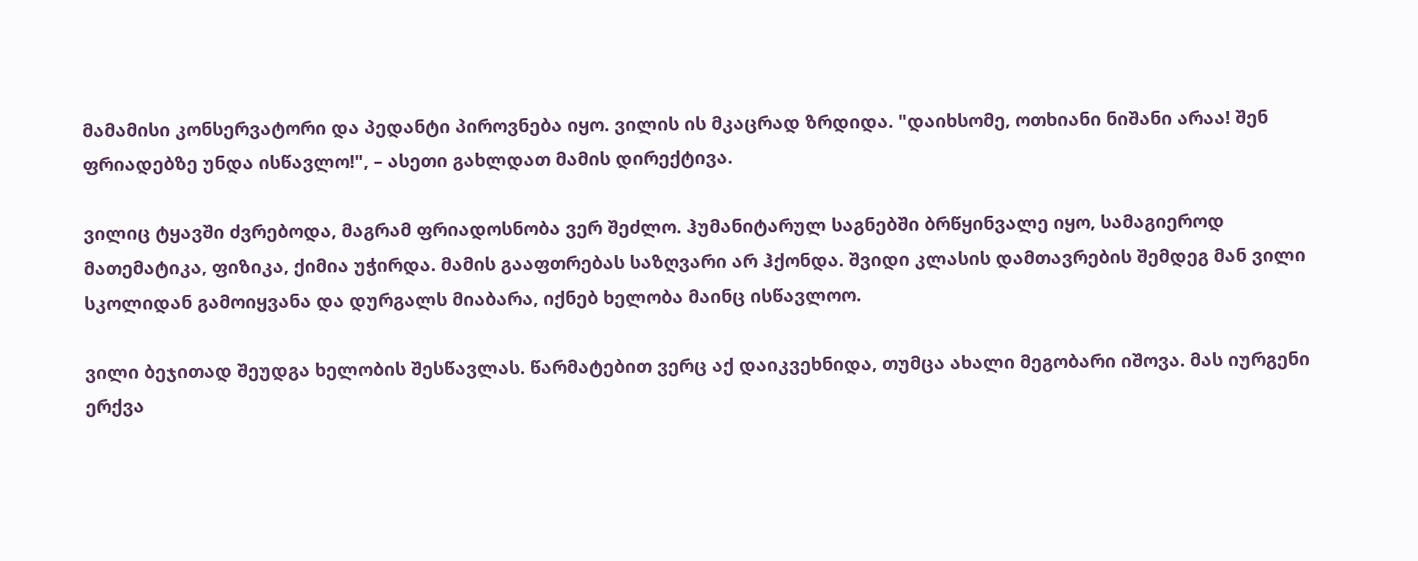მამამისი კონსერვატორი და პედანტი პიროვნება იყო. ვილის ის მკაცრად ზრდიდა. "დაიხსომე, ოთხიანი ნიშანი არაა! შენ ფრიადებზე უნდა ისწავლო!", – ასეთი გახლდათ მამის დირექტივა.

ვილიც ტყავში ძვრებოდა, მაგრამ ფრიადოსნობა ვერ შეძლო. ჰუმანიტარულ საგნებში ბრწყინვალე იყო, სამაგიეროდ მათემატიკა, ფიზიკა, ქიმია უჭირდა. მამის გააფთრებას საზღვარი არ ჰქონდა. შვიდი კლასის დამთავრების შემდეგ მან ვილი სკოლიდან გამოიყვანა და დურგალს მიაბარა, იქნებ ხელობა მაინც ისწავლოო.

ვილი ბეჯითად შეუდგა ხელობის შესწავლას. წარმატებით ვერც აქ დაიკვეხნიდა, თუმცა ახალი მეგობარი იშოვა. მას იურგენი ერქვა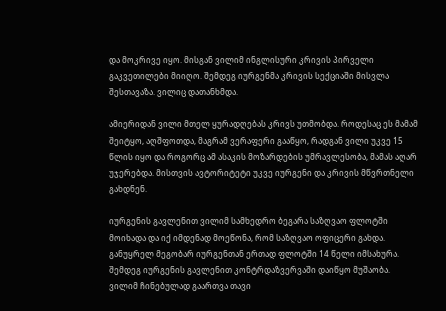და მოკრივე იყო. მისგან ვილიმ ინგლისური კრივის პირველი გაკვეთილები მიიღო. შემდეგ იურგენმა კრივის სექციაში მისვლა შესთავაზა. ვილიც დათანხმდა.

ამიერიდან ვილი მთელ ყურადღებას კრივს უთმობდა. როდესაც ეს მამამ შეიტყო, აღშფოთდა, მაგრამ ვერაფერი გააწყო, რადგან ვილი უკვე 15 წლის იყო და როგორც ამ ასაკის მოზარდების უმრავლესობა, მამას აღარ უჯერებდა. მისთვის ავტორიტეტი უკვე იურგენი და კრივის მწვრთნელი გახდნენ.

იურგენის გავლენით ვილიმ სამხედრო ბეგარა საზღვაო ფლოტში მოიხადა და იქ იმდენად მოეწონა, რომ საზღვაო ოფიცერი გახდა. განუყრელ მეგობარ იურგენთან ერთად ფლოტში 14 წელი იმსახურა. შემდეგ იურგენის გავლენით კონტრდაზვერვაში დაიწყო მუშაობა. ვილიმ ჩინებულად გაართვა თავი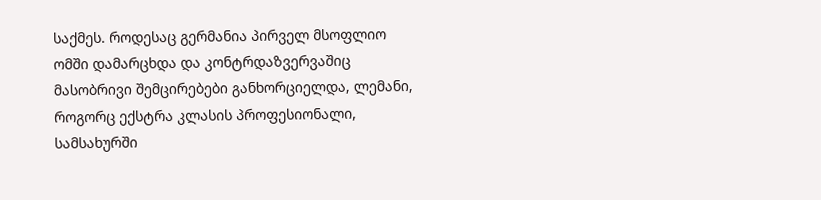საქმეს. როდესაც გერმანია პირველ მსოფლიო ომში დამარცხდა და კონტრდაზვერვაშიც მასობრივი შემცირებები განხორციელდა, ლემანი, როგორც ექსტრა კლასის პროფესიონალი, სამსახურში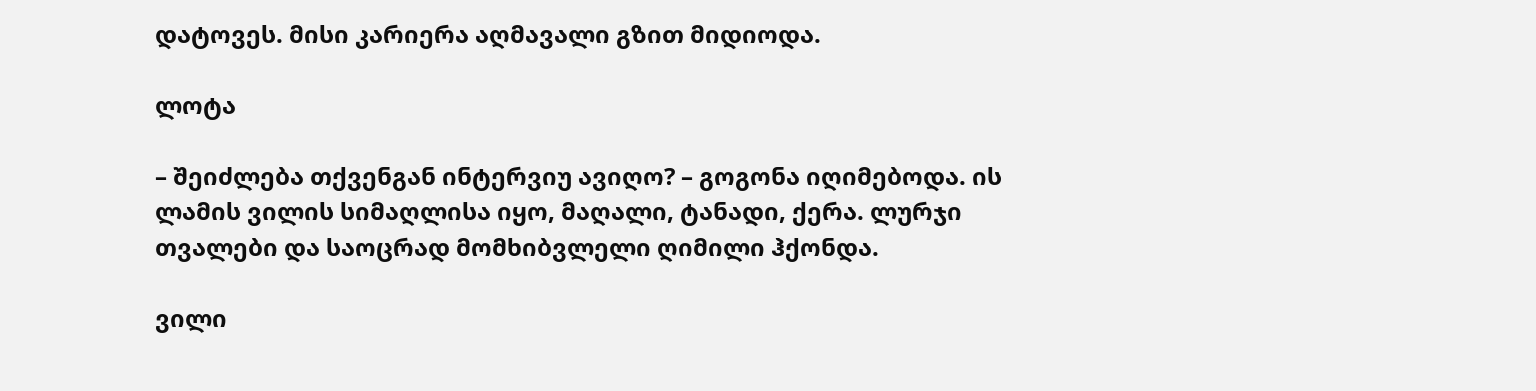დატოვეს. მისი კარიერა აღმავალი გზით მიდიოდა.

ლოტა

– შეიძლება თქვენგან ინტერვიუ ავიღო? – გოგონა იღიმებოდა. ის ლამის ვილის სიმაღლისა იყო, მაღალი, ტანადი, ქერა. ლურჯი თვალები და საოცრად მომხიბვლელი ღიმილი ჰქონდა.

ვილი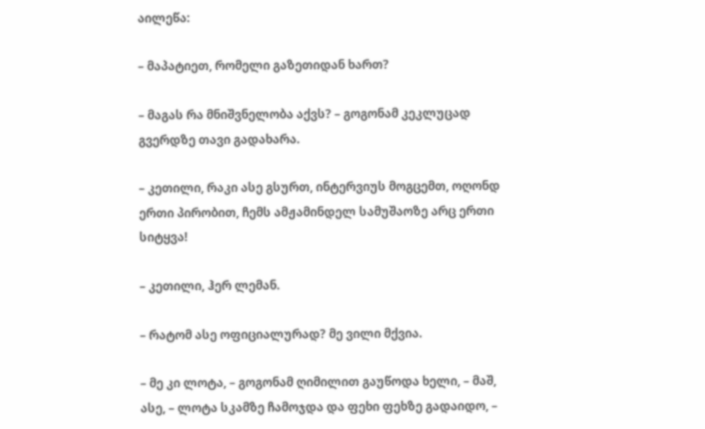აილეწა:

– მაპატიეთ, რომელი გაზეთიდან ხართ?

– მაგას რა მნიშვნელობა აქვს? – გოგონამ კეკლუცად გვერდზე თავი გადახარა.

– კეთილი, რაკი ასე გსურთ, ინტერვიუს მოგცემთ, ოღონდ ერთი პირობით, ჩემს ამჟამინდელ სამუშაოზე არც ერთი სიტყვა!

– კეთილი, ჰერ ლემან.

– რატომ ასე ოფიციალურად? მე ვილი მქვია.

– მე კი ლოტა, – გოგონამ ღიმილით გაუწოდა ხელი, – მაშ, ასე, – ლოტა სკამზე ჩამოჯდა და ფეხი ფეხზე გადაიდო, –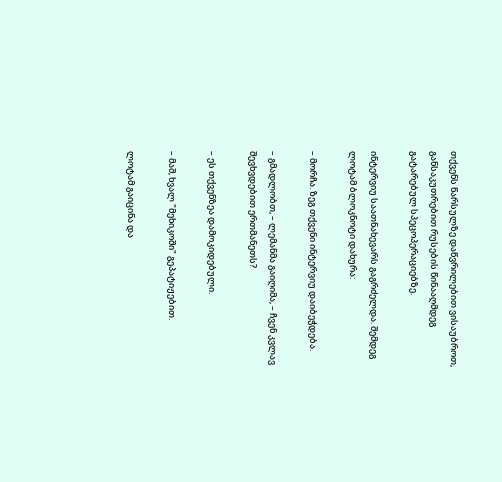თქვენს წარსულზე დაწვრილებით ვისაუბროთ, განსაკუთრებით რუსების წინააღმდეგ გატარებულ სპეცოპერაციებზე.

ინტერვიუ საათნახევარს გაგრძელდა. შემდეგ ლოტამ ბლოკნოტი დახურა:

– მორჩა. ზეგ თქვენი ინტერვიუ დაიბეჭდება.

– გმადლობთ, – ლემანმა გაიღიმა, – ჩვენ კვლავ შევხვდებით ერთმანეთს?

– ეს თქვენზეა დამოკიდებული.

– მაშ, ხვალ "მეხიკოში" გეპატიჟებით.

ლოტამ გაიცინა და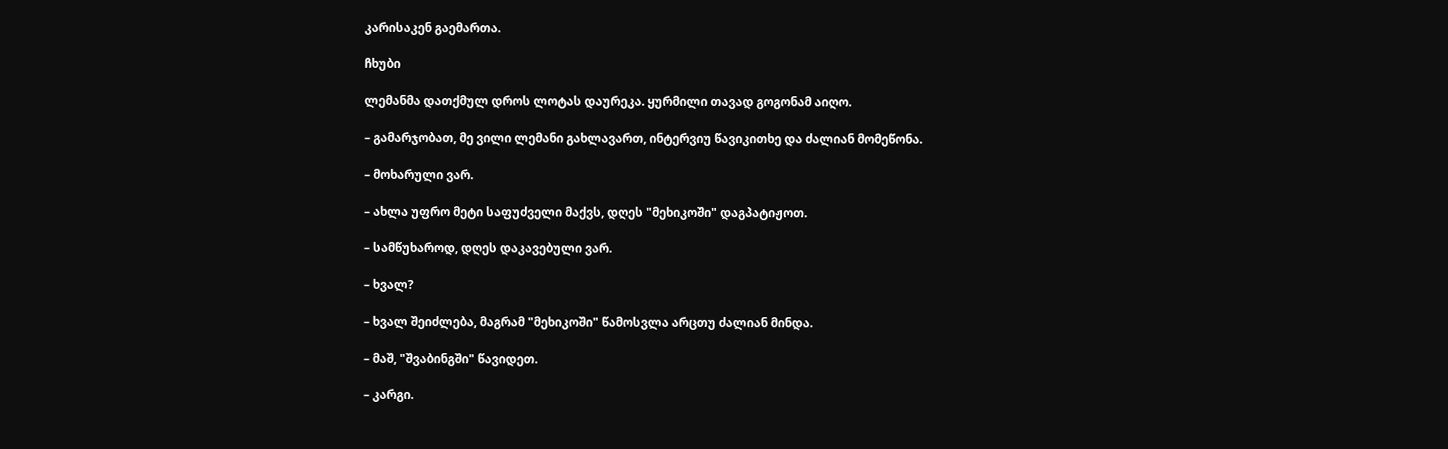კარისაკენ გაემართა.

ჩხუბი

ლემანმა დათქმულ დროს ლოტას დაურეკა. ყურმილი თავად გოგონამ აიღო.

– გამარჯობათ, მე ვილი ლემანი გახლავართ, ინტერვიუ წავიკითხე და ძალიან მომეწონა.

– მოხარული ვარ.

– ახლა უფრო მეტი საფუძველი მაქვს, დღეს "მეხიკოში" დაგპატიჟოთ.

– სამწუხაროდ, დღეს დაკავებული ვარ.

– ხვალ?

– ხვალ შეიძლება, მაგრამ "მეხიკოში" წამოსვლა არცთუ ძალიან მინდა.

– მაშ, "შვაბინგში" წავიდეთ.

– კარგი.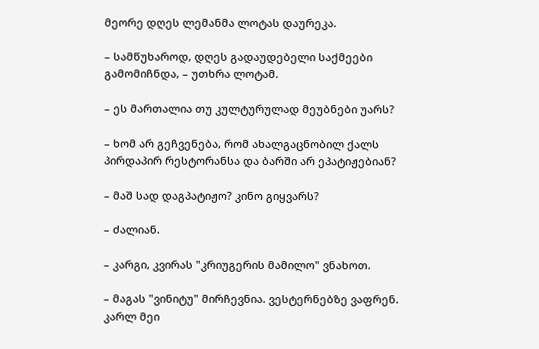მეორე დღეს ლემანმა ლოტას დაურეკა.

– სამწუხაროდ, დღეს გადაუდებელი საქმეები გამომიჩნდა, – უთხრა ლოტამ.

– ეს მართალია თუ კულტურულად მეუბნები უარს?

– ხომ არ გეჩვენება, რომ ახალგაცნობილ ქალს პირდაპირ რესტორანსა და ბარში არ ეპატიჟებიან?

– მაშ სად დაგპატიჟო? კინო გიყვარს?

– ძალიან.

– კარგი, კვირას "კრიუგერის მამილო" ვნახოთ.

– მაგას "ვინიტუ" მირჩევნია. ვესტერნებზე ვაფრენ. კარლ მეი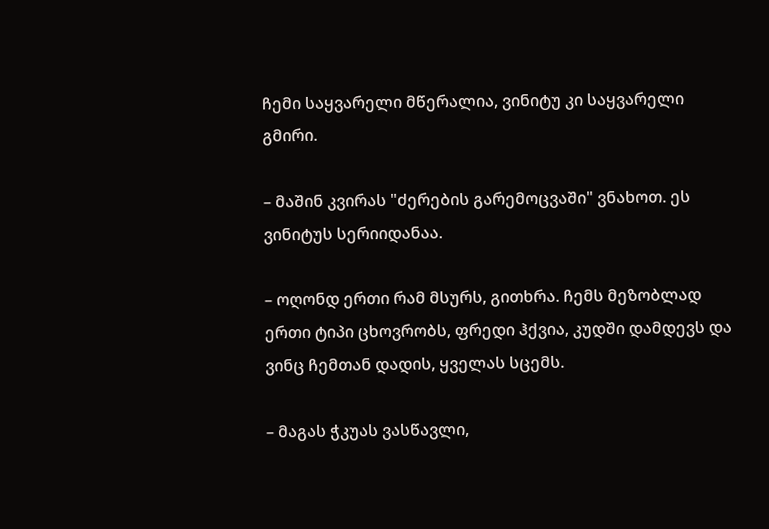ჩემი საყვარელი მწერალია, ვინიტუ კი საყვარელი გმირი.

– მაშინ კვირას "ძერების გარემოცვაში" ვნახოთ. ეს ვინიტუს სერიიდანაა.

– ოღონდ ერთი რამ მსურს, გითხრა. ჩემს მეზობლად ერთი ტიპი ცხოვრობს, ფრედი ჰქვია, კუდში დამდევს და ვინც ჩემთან დადის, ყველას სცემს.

– მაგას ჭკუას ვასწავლი,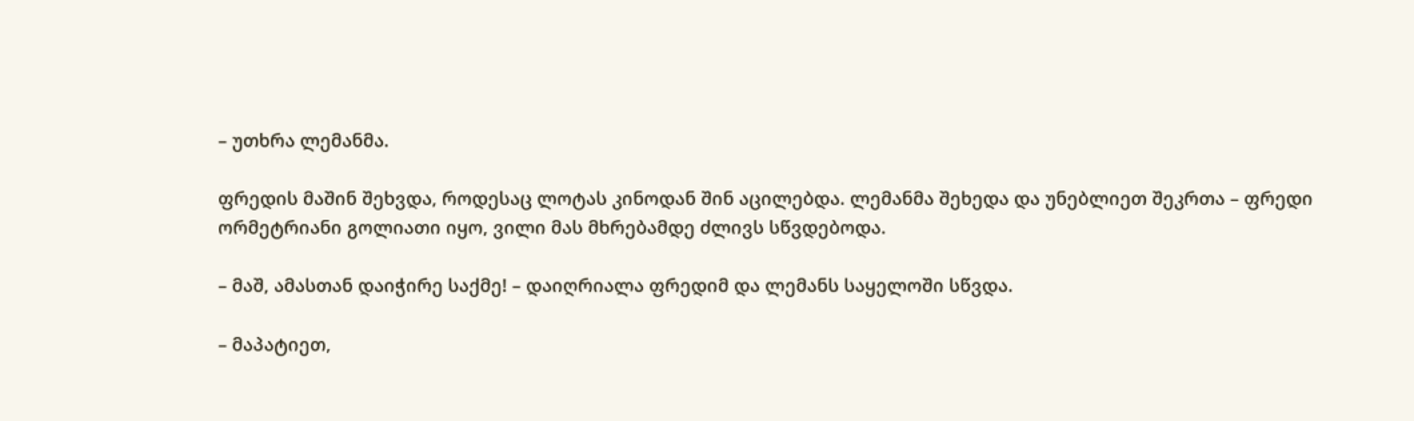– უთხრა ლემანმა.

ფრედის მაშინ შეხვდა, როდესაც ლოტას კინოდან შინ აცილებდა. ლემანმა შეხედა და უნებლიეთ შეკრთა – ფრედი ორმეტრიანი გოლიათი იყო, ვილი მას მხრებამდე ძლივს სწვდებოდა.

– მაშ, ამასთან დაიჭირე საქმე! – დაიღრიალა ფრედიმ და ლემანს საყელოში სწვდა.

– მაპატიეთ,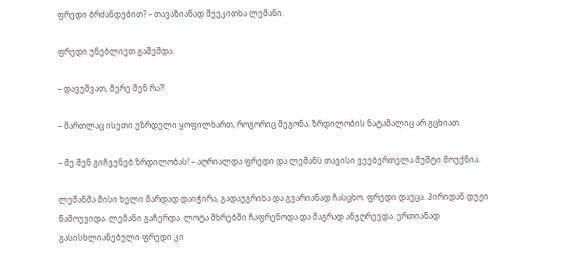ფრედი ბრძანდებით? – თავაზიანად შეეკითხა ლემანი.

ფრედი უნებლიეთ გაშეშდა.

– დავუშვათ, მერე შენ რა?!

– მართლაც ისეთი უზრდელი ყოფილხართ, როგორიც მეგონა. ზრდილობის ნატამალიც არ გცხიათ.

– მე შენ გიჩვენებ ზრდილობას! – აღრიალდა ფრედი და ლემანს თავისი ვეებერთელა მუშტი მოუქნია.

ლემანმა მისი ხელი მარდად დაიჭირა, გადაუგრიხა და გვარიანად ჩასცხო. ფრედი დაეცა. პირიდან დუჟი წამოუვიდა. ლემანი გაჩერდა. ლოტა მხრებში ჩაფრენოდა და მაგრად ანჯღრევდა. ერთიანად გასისხლიანებული ფრედი კი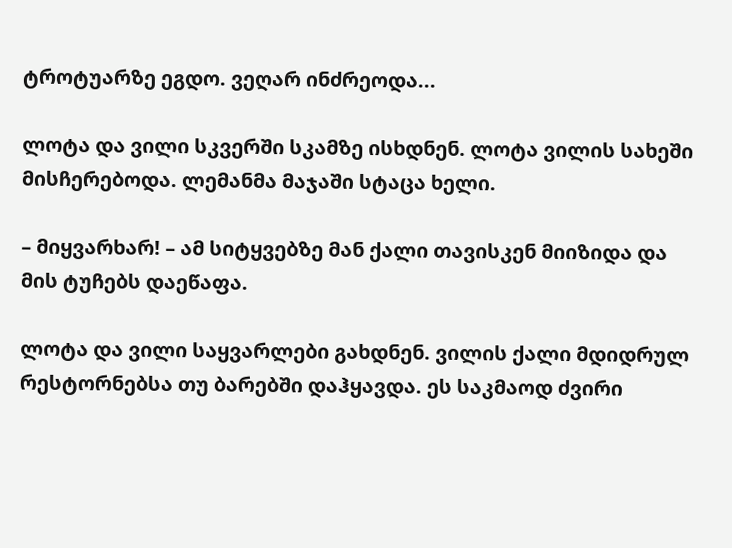ტროტუარზე ეგდო. ვეღარ ინძრეოდა...

ლოტა და ვილი სკვერში სკამზე ისხდნენ. ლოტა ვილის სახეში მისჩერებოდა. ლემანმა მაჯაში სტაცა ხელი.

– მიყვარხარ! – ამ სიტყვებზე მან ქალი თავისკენ მიიზიდა და მის ტუჩებს დაეწაფა.

ლოტა და ვილი საყვარლები გახდნენ. ვილის ქალი მდიდრულ რესტორნებსა თუ ბარებში დაჰყავდა. ეს საკმაოდ ძვირი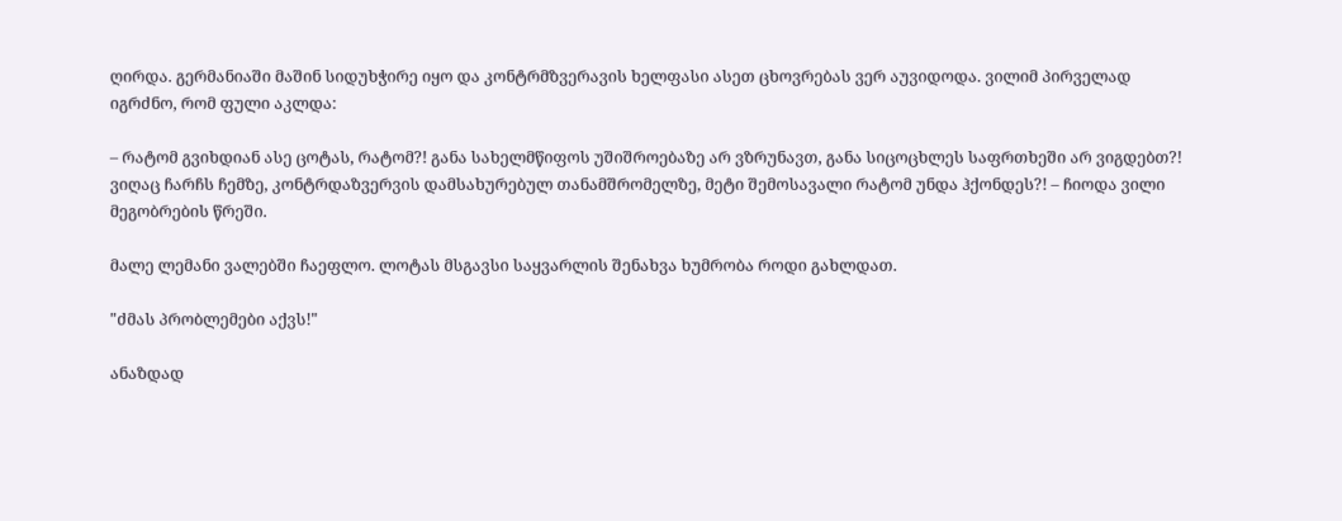ღირდა. გერმანიაში მაშინ სიდუხჭირე იყო და კონტრმზვერავის ხელფასი ასეთ ცხოვრებას ვერ აუვიდოდა. ვილიმ პირველად იგრძნო, რომ ფული აკლდა:

– რატომ გვიხდიან ასე ცოტას, რატომ?! განა სახელმწიფოს უშიშროებაზე არ ვზრუნავთ, განა სიცოცხლეს საფრთხეში არ ვიგდებთ?! ვიღაც ჩარჩს ჩემზე, კონტრდაზვერვის დამსახურებულ თანამშრომელზე, მეტი შემოსავალი რატომ უნდა ჰქონდეს?! – ჩიოდა ვილი მეგობრების წრეში.

მალე ლემანი ვალებში ჩაეფლო. ლოტას მსგავსი საყვარლის შენახვა ხუმრობა როდი გახლდათ.

"ძმას პრობლემები აქვს!"

ანაზდად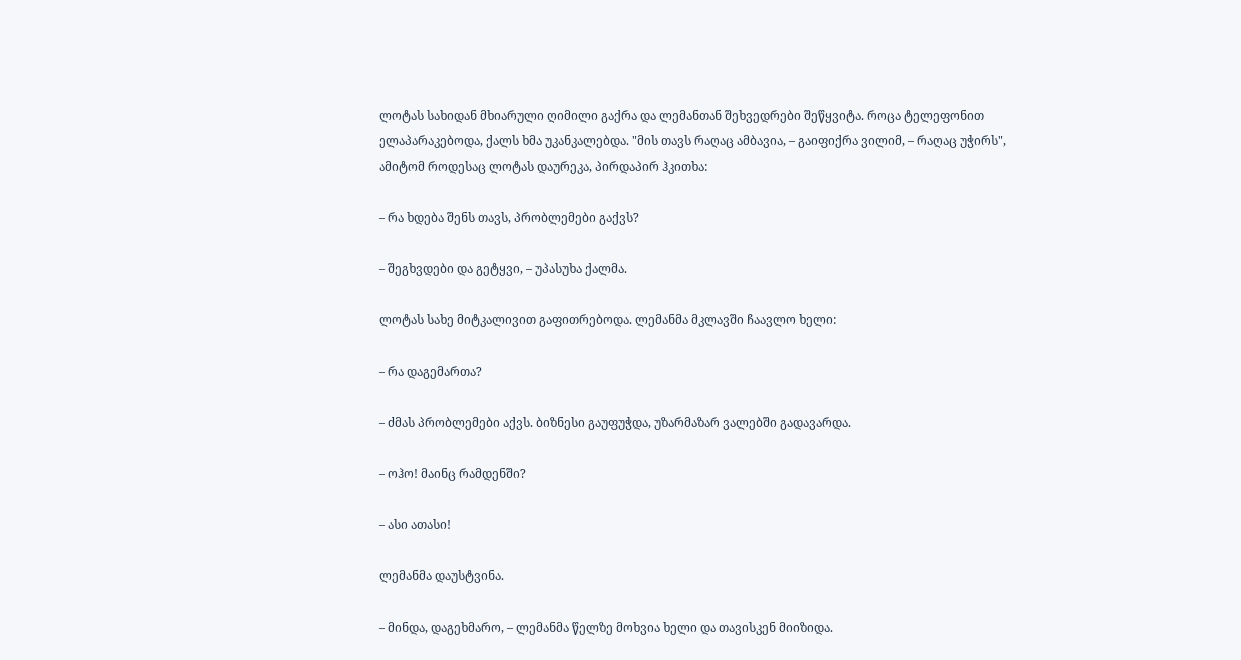ლოტას სახიდან მხიარული ღიმილი გაქრა და ლემანთან შეხვედრები შეწყვიტა. როცა ტელეფონით ელაპარაკებოდა, ქალს ხმა უკანკალებდა. "მის თავს რაღაც ამბავია, – გაიფიქრა ვილიმ, – რაღაც უჭირს", ამიტომ როდესაც ლოტას დაურეკა, პირდაპირ ჰკითხა:

– რა ხდება შენს თავს, პრობლემები გაქვს?

– შეგხვდები და გეტყვი, – უპასუხა ქალმა.

ლოტას სახე მიტკალივით გაფითრებოდა. ლემანმა მკლავში ჩაავლო ხელი:

– რა დაგემართა?

– ძმას პრობლემები აქვს. ბიზნესი გაუფუჭდა, უზარმაზარ ვალებში გადავარდა.

– ოჰო! მაინც რამდენში?

– ასი ათასი!

ლემანმა დაუსტვინა.

– მინდა, დაგეხმარო, – ლემანმა წელზე მოხვია ხელი და თავისკენ მიიზიდა.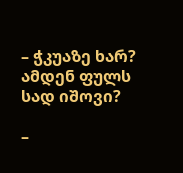– ჭკუაზე ხარ? ამდენ ფულს სად იშოვი?

–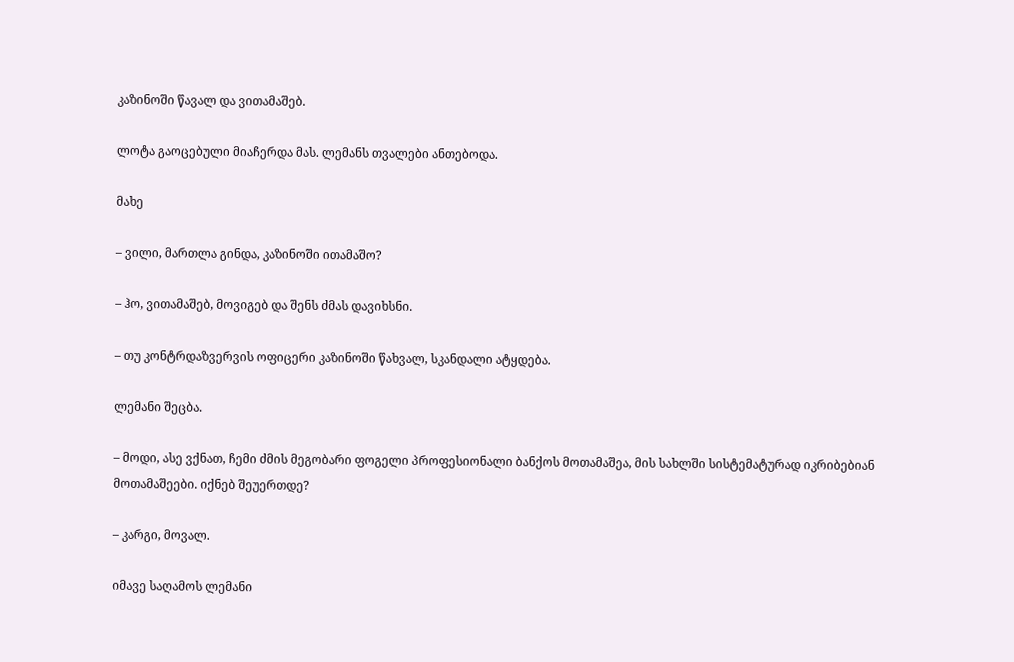კაზინოში წავალ და ვითამაშებ.

ლოტა გაოცებული მიაჩერდა მას. ლემანს თვალები ანთებოდა.

მახე

– ვილი, მართლა გინდა, კაზინოში ითამაშო?

– ჰო, ვითამაშებ, მოვიგებ და შენს ძმას დავიხსნი.

– თუ კონტრდაზვერვის ოფიცერი კაზინოში წახვალ, სკანდალი ატყდება.

ლემანი შეცბა.

– მოდი, ასე ვქნათ, ჩემი ძმის მეგობარი ფოგელი პროფესიონალი ბანქოს მოთამაშეა, მის სახლში სისტემატურად იკრიბებიან მოთამაშეები. იქნებ შეუერთდე?

– კარგი, მოვალ.

იმავე საღამოს ლემანი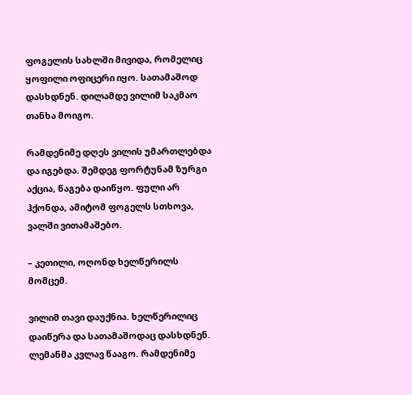ფოგელის სახლში მივიდა, რომელიც ყოფილი ოფიცერი იყო. სათამაშოდ დასხდნენ. დილამდე ვილიმ საკმაო თანხა მოიგო.

რამდენიმე დღეს ვილის უმართლებდა და იგებდა. შემდეგ ფორტუნამ ზურგი აქცია, წაგება დაიწყო. ფული არ ჰქონდა, ამიტომ ფოგელს სთხოვა, ვალში ვითამაშებო.

– კეთილი, ოღონდ ხელწერილს მომცემ.

ვილიმ თავი დაუქნია. ხელწერილიც დაიწერა და სათამაშოდაც დასხდნენ. ლემანმა კვლავ წააგო. რამდენიმე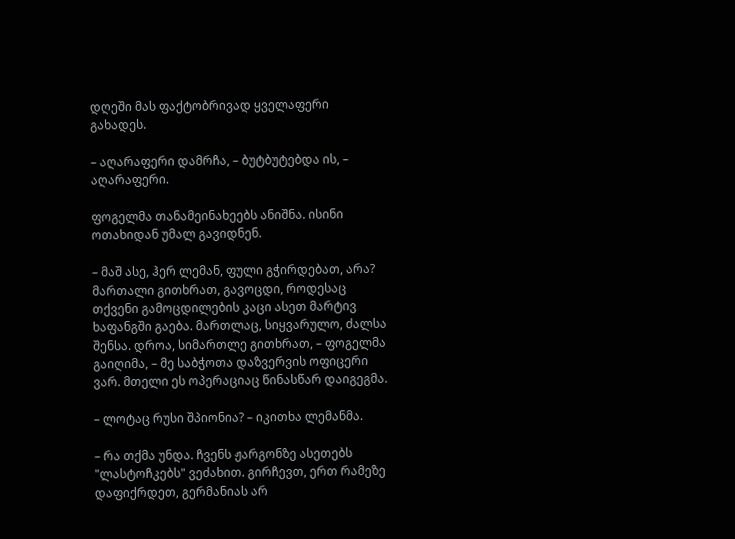დღეში მას ფაქტობრივად ყველაფერი გახადეს.

– აღარაფერი დამრჩა, – ბუტბუტებდა ის, – აღარაფერი.

ფოგელმა თანამეინახეებს ანიშნა. ისინი ოთახიდან უმალ გავიდნენ.

– მაშ ასე, ჰერ ლემან, ფული გჭირდებათ, არა? მართალი გითხრათ, გავოცდი, როდესაც თქვენი გამოცდილების კაცი ასეთ მარტივ ხაფანგში გაება. მართლაც, სიყვარულო, ძალსა შენსა. დროა, სიმართლე გითხრათ, – ფოგელმა გაიღიმა, – მე საბჭოთა დაზვერვის ოფიცერი ვარ. მთელი ეს ოპერაციაც წინასწარ დაიგეგმა.

– ლოტაც რუსი შპიონია? – იკითხა ლემანმა.

– რა თქმა უნდა. ჩვენს ჟარგონზე ასეთებს "ლასტოჩკებს" ვეძახით. გირჩევთ, ერთ რამეზე დაფიქრდეთ, გერმანიას არ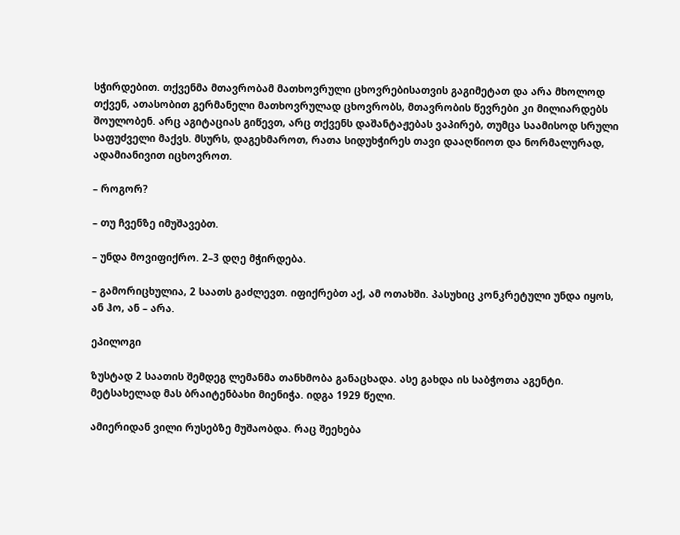სჭირდებით. თქვენმა მთავრობამ მათხოვრული ცხოვრებისათვის გაგიმეტათ და არა მხოლოდ თქვენ, ათასობით გერმანელი მათხოვრულად ცხოვრობს, მთავრობის წევრები კი მილიარდებს შოულობენ. არც აგიტაციას გიწევთ, არც თქვენს დაშანტაჟებას ვაპირებ, თუმცა საამისოდ სრული საფუძველი მაქვს. მსურს, დაგეხმაროთ, რათა სიდუხჭირეს თავი დააღწიოთ და ნორმალურად, ადამიანივით იცხოვროთ.

– როგორ?

– თუ ჩვენზე იმუშავებთ.

– უნდა მოვიფიქრო. 2–3 დღე მჭირდება.

– გამორიცხულია, 2 საათს გაძლევთ. იფიქრებთ აქ, ამ ოთახში. პასუხიც კონკრეტული უნდა იყოს, ან ჰო, ან – არა.

ეპილოგი

ზუსტად 2 საათის შემდეგ ლემანმა თანხმობა განაცხადა. ასე გახდა ის საბჭოთა აგენტი. მეტსახელად მას ბრაიტენბახი მიენიჭა. იდგა 1929 წელი.

ამიერიდან ვილი რუსებზე მუშაობდა. რაც შეეხება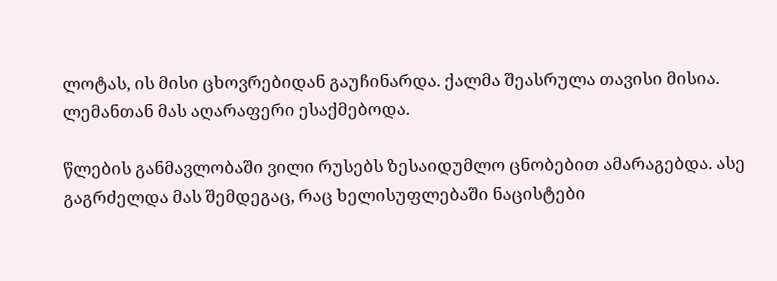ლოტას, ის მისი ცხოვრებიდან გაუჩინარდა. ქალმა შეასრულა თავისი მისია. ლემანთან მას აღარაფერი ესაქმებოდა.

წლების განმავლობაში ვილი რუსებს ზესაიდუმლო ცნობებით ამარაგებდა. ასე გაგრძელდა მას შემდეგაც, რაც ხელისუფლებაში ნაცისტები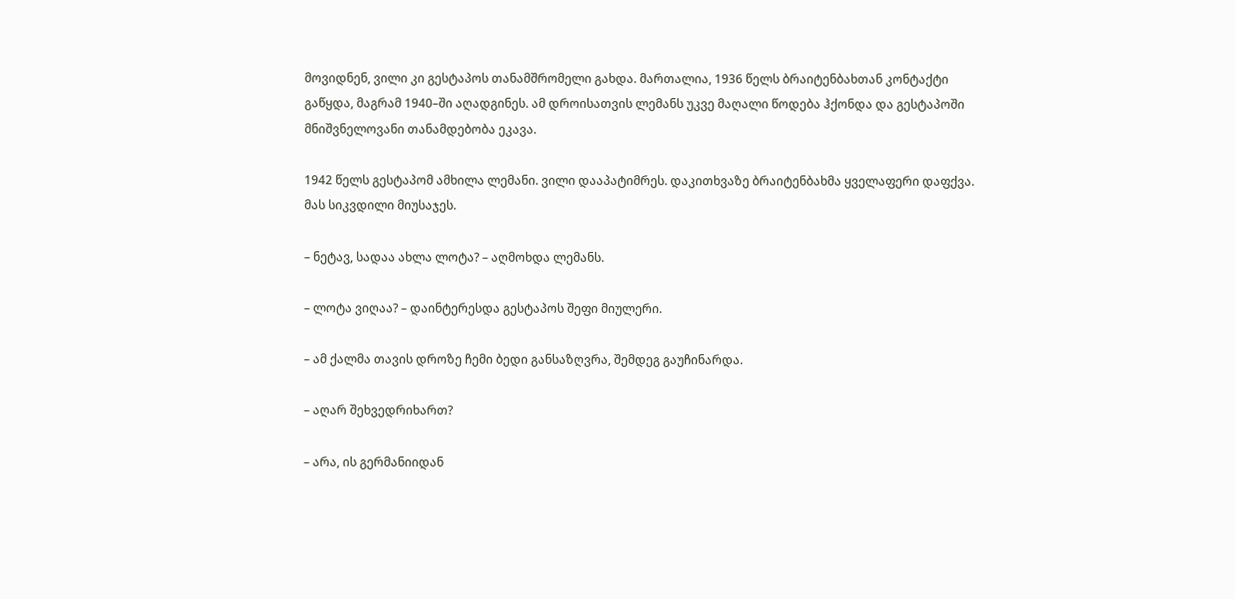მოვიდნენ, ვილი კი გესტაპოს თანამშრომელი გახდა. მართალია, 1936 წელს ბრაიტენბახთან კონტაქტი გაწყდა, მაგრამ 1940–ში აღადგინეს. ამ დროისათვის ლემანს უკვე მაღალი წოდება ჰქონდა და გესტაპოში მნიშვნელოვანი თანამდებობა ეკავა.

1942 წელს გესტაპომ ამხილა ლემანი. ვილი დააპატიმრეს. დაკითხვაზე ბრაიტენბახმა ყველაფერი დაფქვა. მას სიკვდილი მიუსაჯეს.

– ნეტავ, სადაა ახლა ლოტა? – აღმოხდა ლემანს.

– ლოტა ვიღაა? – დაინტერესდა გესტაპოს შეფი მიულერი.

– ამ ქალმა თავის დროზე ჩემი ბედი განსაზღვრა, შემდეგ გაუჩინარდა.

– აღარ შეხვედრიხართ?

– არა, ის გერმანიიდან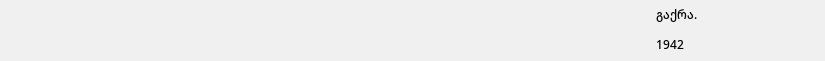გაქრა.

1942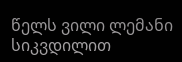წელს ვილი ლემანი სიკვდილით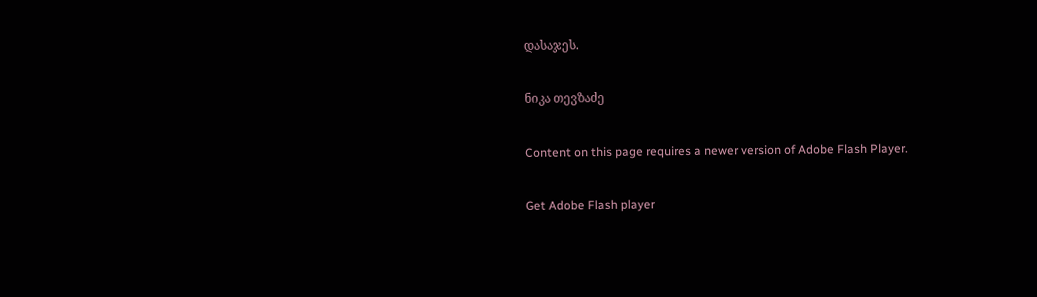დასაჯეს.

ნიკა თევზაძე

Content on this page requires a newer version of Adobe Flash Player.

Get Adobe Flash player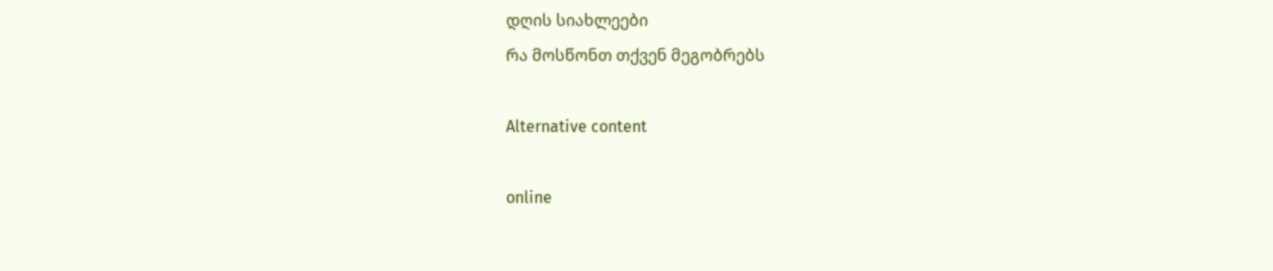დღის სიახლეები
რა მოსწონთ თქვენ მეგობრებს

Alternative content

online